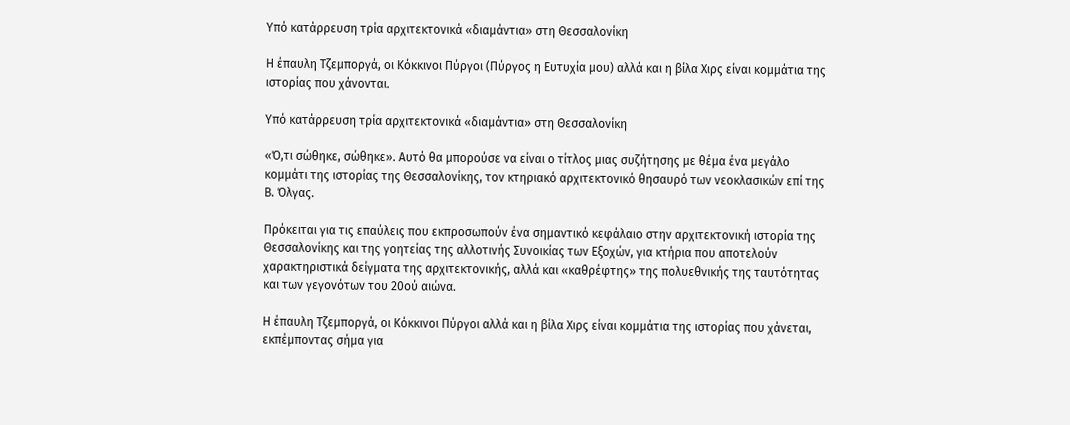Υπό κατάρρευση τρία αρχιτεκτονικά «διαμάντια» στη Θεσσαλονίκη

Η έπαυλη Τζεμποργά, οι Κόκκινοι Πύργοι (Πύργος η Ευτυχία μου) αλλά και η βίλα Χιρς είναι κομμάτια της ιστορίας που χάνονται.

Υπό κατάρρευση τρία αρχιτεκτονικά «διαμάντια» στη Θεσσαλονίκη

«Ό,τι σώθηκε, σώθηκε». Αυτό θα μπορούσε να είναι ο τίτλος μιας συζήτησης με θέμα ένα μεγάλο κομμάτι της ιστορίας της Θεσσαλονίκης, τον κτηριακό αρχιτεκτονικό θησαυρό των νεοκλασικών επί της Β. Όλγας.

Πρόκειται για τις επαύλεις που εκπροσωπούν ένα σημαντικό κεφάλαιο στην αρχιτεκτονική ιστορία της Θεσσαλονίκης και της γοητείας της αλλοτινής Συνοικίας των Εξοχών, για κτήρια που αποτελούν χαρακτηριστικά δείγματα της αρχιτεκτονικής, αλλά και «καθρέφτης» της πολυεθνικής της ταυτότητας και των γεγονότων του 20ού αιώνα.

Η έπαυλη Τζεμποργά, οι Κόκκινοι Πύργοι αλλά και η βίλα Χιρς είναι κομμάτια της ιστορίας που χάνεται, εκπέμποντας σήμα για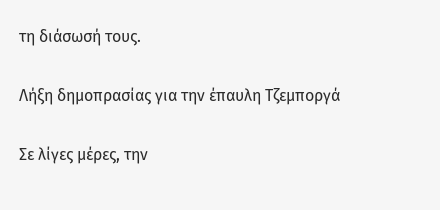τη διάσωσή τους.

Λήξη δημοπρασίας για την έπαυλη Τζεμποργά

Σε λίγες μέρες, την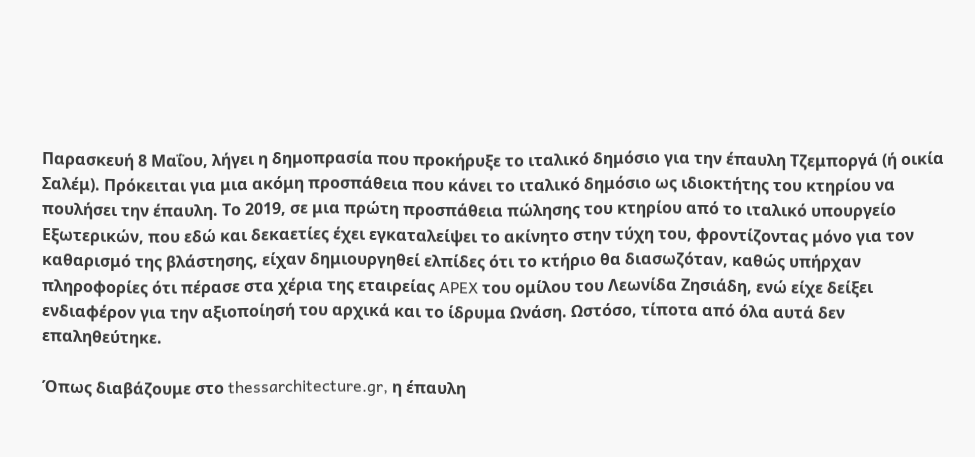Παρασκευή 8 Μαΐου, λήγει η δημοπρασία που προκήρυξε το ιταλικό δημόσιο για την έπαυλη Τζεμποργά (ή οικία Σαλέμ). Πρόκειται για μια ακόμη προσπάθεια που κάνει το ιταλικό δημόσιο ως ιδιοκτήτης του κτηρίου να πουλήσει την έπαυλη. Το 2019, σε μια πρώτη προσπάθεια πώλησης του κτηρίου από το ιταλικό υπουργείο Εξωτερικών, που εδώ και δεκαετίες έχει εγκαταλείψει το ακίνητο στην τύχη του, φροντίζοντας μόνο για τον καθαρισμό της βλάστησης, είχαν δημιουργηθεί ελπίδες ότι το κτήριο θα διασωζόταν, καθώς υπήρχαν πληροφορίες ότι πέρασε στα χέρια της εταιρείας APEX του ομίλου του Λεωνίδα Ζησιάδη, ενώ είχε δείξει ενδιαφέρον για την αξιοποίησή του αρχικά και το ίδρυμα Ωνάση. Ωστόσο, τίποτα από όλα αυτά δεν επαληθεύτηκε.

Όπως διαβάζουμε στο thessarchitecture.gr, η έπαυλη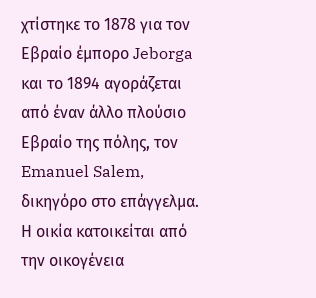χτίστηκε το 1878 για τον Εβραίο έμπορο Jeborga και το 1894 αγοράζεται από έναν άλλο πλούσιο Εβραίο της πόλης, τον Emanuel Salem, δικηγόρο στο επάγγελμα. Η οικία κατοικείται από την οικογένεια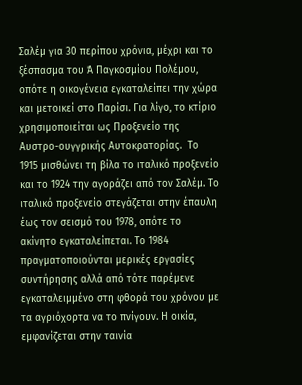Σαλέμ για 30 περίπου χρόνια, μέχρι και το ξέσπασμα του Ά Παγκοσμίου Πολέμου, οπότε η οικογένεια εγκαταλείπει την χώρα και μετοικεί στο Παρίσι. Για λίγο, το κτίριο χρησιμοποιείται ως Προξενείο της Αυστρο-ουγγρικής Αυτοκρατορίας.  Το 1915 μισθώνει τη βίλα το ιταλικό προξενείο και το 1924 την αγοράζει από τον Σαλέμ. Το ιταλικό προξενείο στεγάζεται στην έπαυλη έως τον σεισμό του 1978, οπότε το ακίνητο εγκαταλείπεται. Το 1984 πραγματοποιούνται μερικές εργασίες συντήρησης αλλά από τότε παρέμενε εγκαταλειμμένο στη φθορά του χρόνου με τα αγριόχορτα να το πνίγουν. Η οικία, εμφανίζεται στην ταινία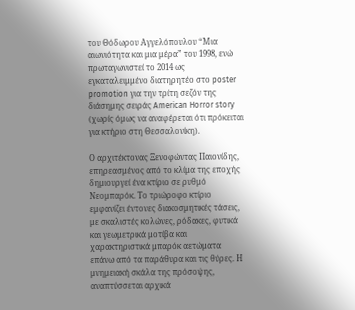του Θόδωρου Αγγελόπουλου “Μια αιωνιότητα και μια μέρα” του 1998, ενώ πρωταγωνιστεί το 2014 ως εγκαταλειμμένο διατηρητέο στο poster promotion για την τρίτη σεζόν της διάσημης σειράς American Horror story (χωρίς όμως να αναφέρεται ότι πρόκειται για κτήριο στη Θεσσαλονίκη).

Ο αρχιτέκτονας Ξενοφώντας Παιονίδης, επηρεασμένος από το κλίμα της εποχής δημιουργεί ένα κτίριο σε ρυθμό Νεομπαρόκ. Το τριώροφο κτίριο εμφανίζει έντονες διακοσμητικές τάσεις, με σκαλιστές κολώνες, ρόδακες, φυτικά και γεωμετρικά μοτίβα και χαρακτηριστικά μπαρόκ αετώματα επάνω από τα παράθυρα και τις θύρες. Η μνημειακή σκάλα της πρόσοψης, αναπτύσσεται αρχικά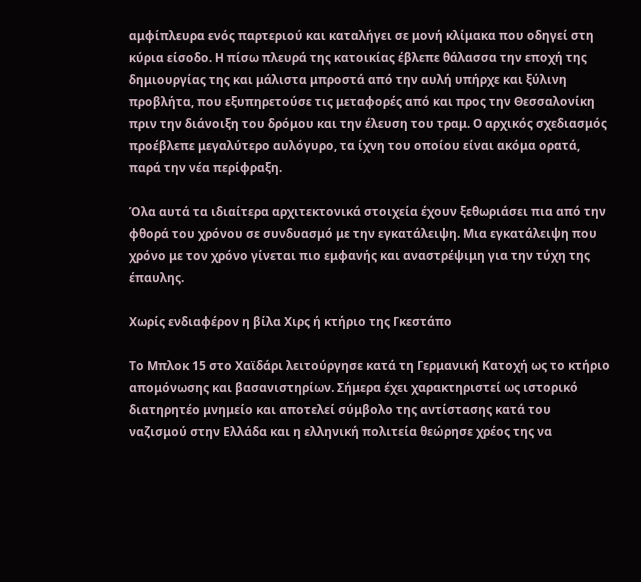αμφίπλευρα ενός παρτεριού και καταλήγει σε μονή κλίμακα που οδηγεί στη κύρια είσοδο. Η πίσω πλευρά της κατοικίας έβλεπε θάλασσα την εποχή της δημιουργίας της και μάλιστα μπροστά από την αυλή υπήρχε και ξύλινη προβλήτα, που εξυπηρετούσε τις μεταφορές από και προς την Θεσσαλονίκη πριν την διάνοιξη του δρόμου και την έλευση του τραμ. Ο αρχικός σχεδιασμός προέβλεπε μεγαλύτερο αυλόγυρο, τα ίχνη του οποίου είναι ακόμα ορατά, παρά την νέα περίφραξη.

Όλα αυτά τα ιδιαίτερα αρχιτεκτονικά στοιχεία έχουν ξεθωριάσει πια από την φθορά του χρόνου σε συνδυασμό με την εγκατάλειψη. Μια εγκατάλειψη που χρόνο με τον χρόνο γίνεται πιο εμφανής και αναστρέψιμη για την τύχη της έπαυλης.

Χωρίς ενδιαφέρον η βίλα Χιρς ή κτήριο της Γκεστάπο

Το Μπλοκ 15 στο Χαϊδάρι λειτούργησε κατά τη Γερμανική Κατοχή ως το κτήριο απομόνωσης και βασανιστηρίων. Σήμερα έχει χαρακτηριστεί ως ιστορικό διατηρητέο μνημείο και αποτελεί σύμβολο της αντίστασης κατά του ναζισμού στην Ελλάδα και η ελληνική πολιτεία θεώρησε χρέος της να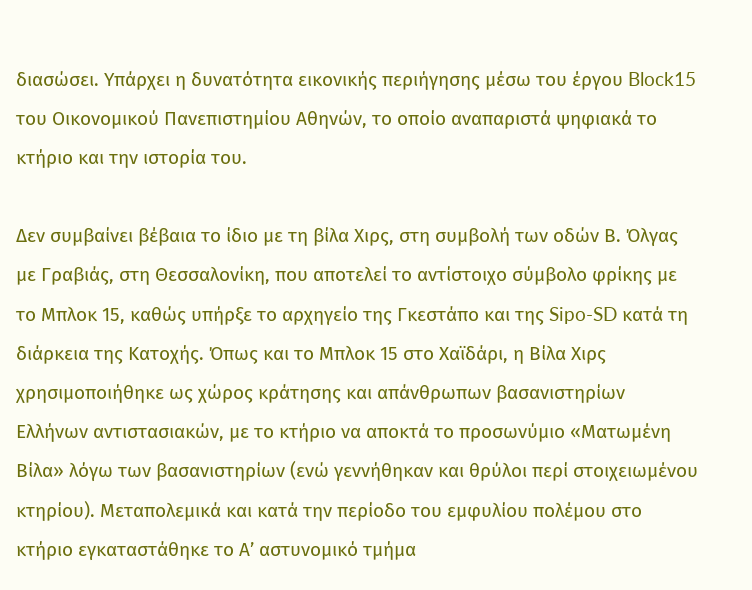διασώσει. Υπάρχει η δυνατότητα εικονικής περιήγησης μέσω του έργου Block15 του Οικονομικού Πανεπιστημίου Αθηνών, το οποίο αναπαριστά ψηφιακά το κτήριο και την ιστορία του.

Δεν συμβαίνει βέβαια το ίδιο με τη βίλα Χιρς, στη συμβολή των οδών Β. Όλγας με Γραβιάς, στη Θεσσαλονίκη, που αποτελεί το αντίστοιχο σύμβολο φρίκης με το Μπλοκ 15, καθώς υπήρξε το αρχηγείο της Γκεστάπο και της Sipo-SD κατά τη διάρκεια της Κατοχής. Όπως και το Μπλοκ 15 στο Χαϊδάρι, η Βίλα Χιρς χρησιμοποιήθηκε ως χώρος κράτησης και απάνθρωπων βασανιστηρίων Ελλήνων αντιστασιακών, με το κτήριο να αποκτά το προσωνύμιο «Ματωμένη Βίλα» λόγω των βασανιστηρίων (ενώ γεννήθηκαν και θρύλοι περί στοιχειωμένου κτηρίου). Μεταπολεμικά και κατά την περίοδο του εμφυλίου πολέμου στο κτήριο εγκαταστάθηκε το Α’ αστυνομικό τμήμα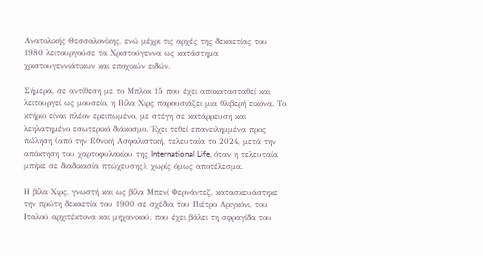Ανατολικής Θεσσαλονίκης, ενώ μέχρι τις αρχές της δεκαετίας του 1980 λειτουργούσε τα Χριστούγεννα ως κατάστημα χριστουγεννιάτικων και εποχικών ειδών.

Σήμερα, σε αντίθεση με το Μπλοκ 15 που έχει αποκατασταθεί και λειτουργεί ως μουσείο, η Βίλα Χιρς παρουσιάζει μια θλιβερή εικόνα. Το κτήριο είναι πλέον ερειπωμένο, με στέγη σε κατάρρευση και λεηλατημένο εσωτερικό διάκοσμο. Έχει τεθεί επανειλημμένα προς πώληση (από την Εθνική Ασφαλιστική, τελευταία το 2024, μετά την απόκτηση του χαρτοφυλακίου της International Life, όταν η τελευταία μπήκε σε διαδικασία πτώχευσης), χωρίς όμως αποτέλεσμα.

Η βίλα Χιρς, γνωστή και ως βίλα Μπενί Φερνάντεζ, κατασκευάστηκε την πρώτη δεκαετία του 1900 σε σχέδια του Πιέτρο Αριγκόνι, του Ιταλού αρχιτέκτονα και μηχανικού, που έχει βάλει τη σφραγίδα του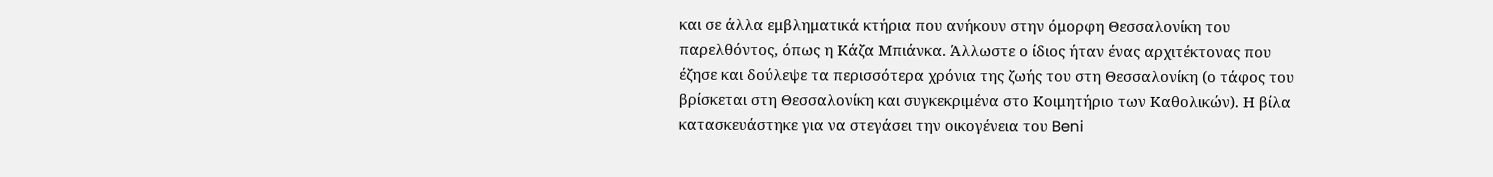και σε άλλα εμβληματικά κτήρια που ανήκουν στην όμορφη Θεσσαλονίκη του παρελθόντος, όπως η Κάζα Μπιάνκα. Άλλωστε ο ίδιος ήταν ένας αρχιτέκτονας που έζησε και δούλεψε τα περισσότερα χρόνια της ζωής του στη Θεσσαλονίκη (ο τάφος του βρίσκεται στη Θεσσαλονίκη και συγκεκριμένα στο Κοιμητήριο των Καθολικών). Η βίλα κατασκευάστηκε για να στεγάσει την οικογένεια του Beni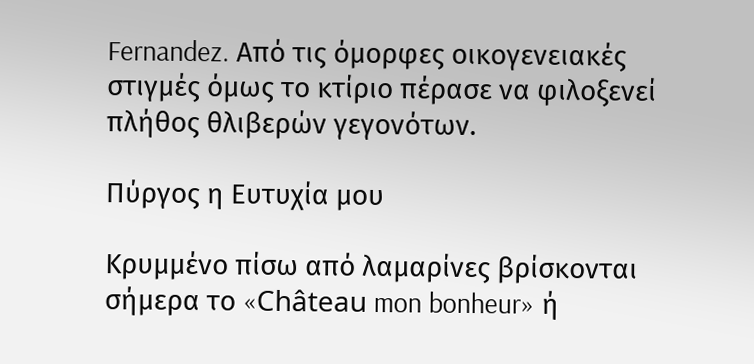Fernandez. Από τις όμορφες οικογενειακές στιγμές όμως το κτίριο πέρασε να φιλοξενεί πλήθος θλιβερών γεγονότων.

Πύργος η Ευτυχία μου

Κρυμμένο πίσω από λαμαρίνες βρίσκονται σήμερα το «Château mon bonheur» ή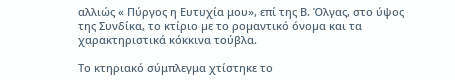αλλιώς « Πύργος η Ευτυχία μου», επί της Β. Όλγας, στο ύψος της Συνδίκα, το κτίριο µε το ροµαντικό όνοµα και τα χαρακτηριστικά κόκκινα τούβλα.

Το κτηριακό σύμπλεγμα χτίστηκε το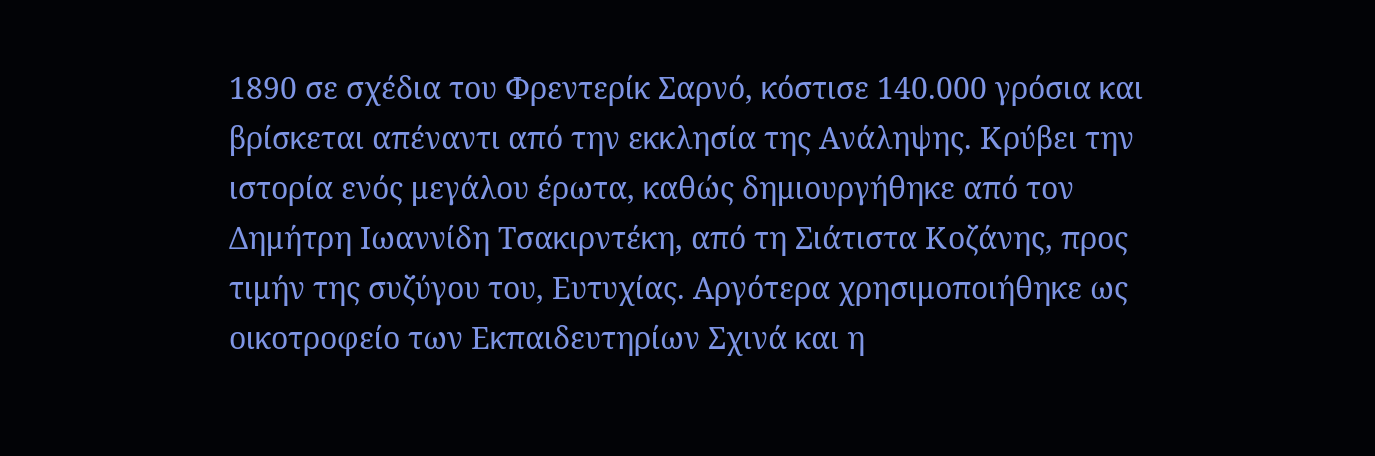1890 σε σχέδια του Φρεντερίκ Σαρνό, κόστισε 140.000 γρόσια και βρίσκεται απέναντι από την εκκλησία της Ανάληψης. Κρύβει την ιστορία ενός μεγάλου έρωτα, καθώς δημιουργήθηκε από τον Δημήτρη Ιωαννίδη Τσακιρντέκη, από τη Σιάτιστα Κοζάνης, προς τιμήν της συζύγου του, Ευτυχίας. Αργότερα χρησιμοποιήθηκε ως οικοτροφείο των Εκπαιδευτηρίων Σχινά και η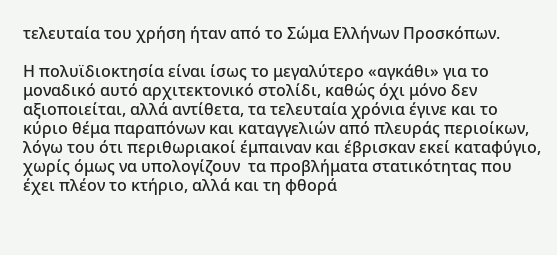τελευταία του χρήση ήταν από το Σώμα Ελλήνων Προσκόπων.

Η πολυϊδιοκτησία είναι ίσως το μεγαλύτερο «αγκάθι» για το μοναδικό αυτό αρχιτεκτονικό στολίδι, καθώς όχι μόνο δεν αξιοποιείται, αλλά αντίθετα, τα τελευταία χρόνια έγινε και το κύριο θέμα παραπόνων και καταγγελιών από πλευράς περιοίκων, λόγω του ότι περιθωριακοί έμπαιναν και έβρισκαν εκεί καταφύγιο, χωρίς όμως να υπολογίζουν  τα προβλήματα στατικότητας που έχει πλέον το κτήριο, αλλά και τη φθορά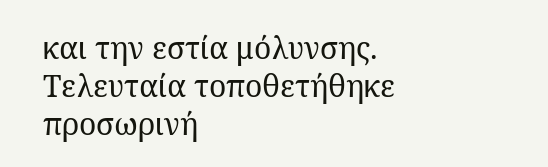και την εστία μόλυνσης. Τελευταία τοποθετήθηκε προσωρινή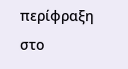περίφραξη στο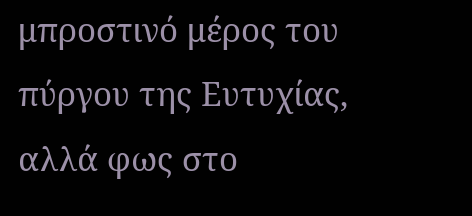μπροστινό μέρος του πύργου της Ευτυχίας, αλλά φως στο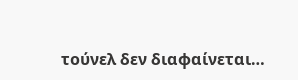τούνελ δεν διαφαίνεται…